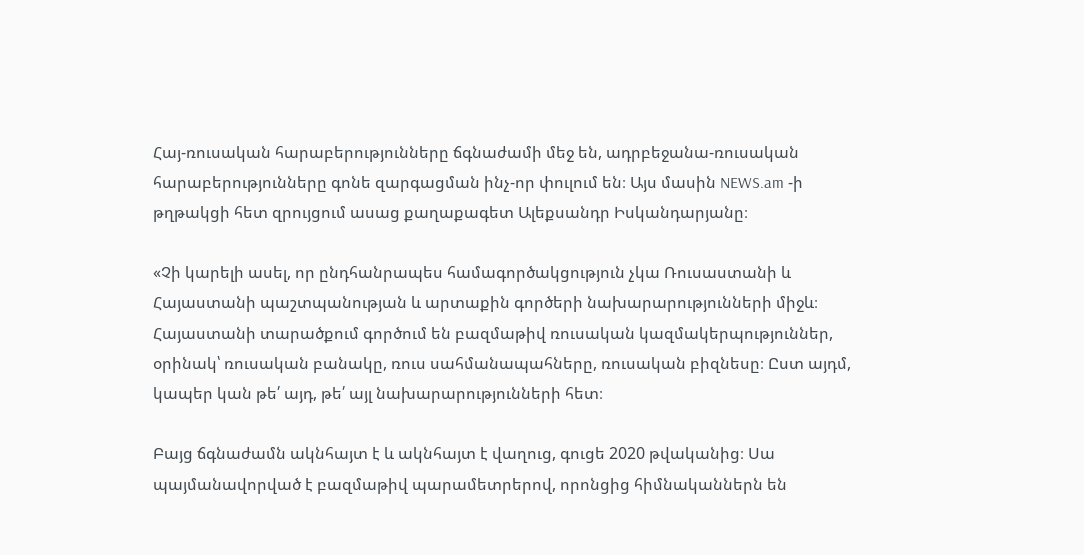Հայ-ռուսական հարաբերությունները ճգնաժամի մեջ են, ադրբեջանա-ռուսական հարաբերությունները գոնե զարգացման ինչ-որ փուլում են։ Այս մասին NEWS.am -ի թղթակցի հետ զրույցում ասաց քաղաքագետ Ալեքսանդր Իսկանդարյանը։

«Չի կարելի ասել, որ ընդհանրապես համագործակցություն չկա Ռուսաստանի և Հայաստանի պաշտպանության և արտաքին գործերի նախարարությունների միջև։ Հայաստանի տարածքում գործում են բազմաթիվ ռուսական կազմակերպություններ, օրինակ՝ ռուսական բանակը, ռուս սահմանապահները, ռուսական բիզնեսը։ Ըստ այդմ, կապեր կան թե՛ այդ, թե՛ այլ նախարարությունների հետ։

Բայց ճգնաժամն ակնհայտ է և ակնհայտ է վաղուց, գուցե 2020 թվականից։ Սա պայմանավորված է բազմաթիվ պարամետրերով, որոնցից հիմնականներն են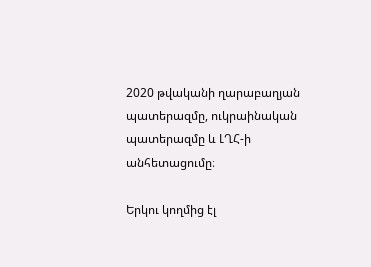2020 թվականի ղարաբաղյան պատերազմը, ուկրաինական պատերազմը և ԼՂՀ-ի անհետացումը։

Երկու կողմից էլ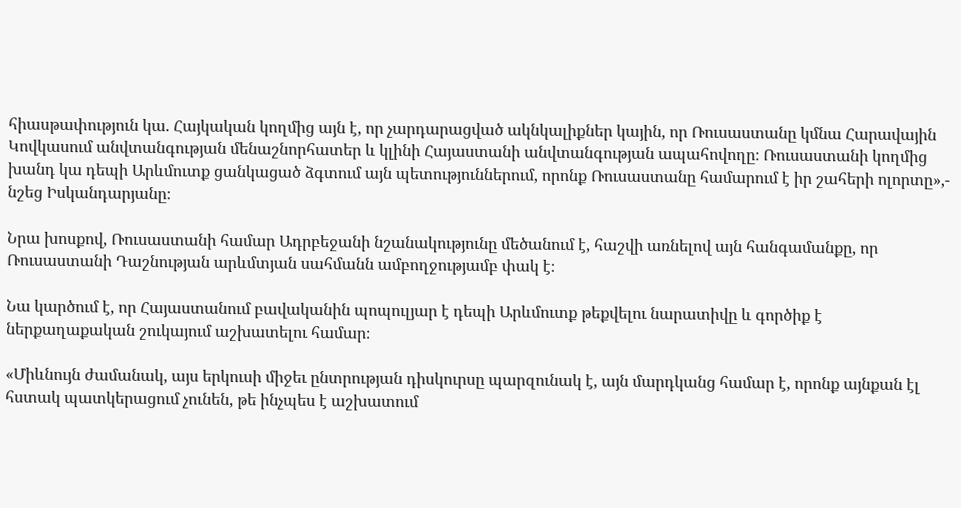հիասթափություն կա. Հայկական կողմից այն է, որ չարդարացված ակնկալիքներ կային, որ Ռուսաստանը կմնա Հարավային Կովկասում անվտանգության մենաշնորհատեր և կլինի Հայաստանի անվտանգության ապահովողը։ Ռուսաստանի կողմից խանդ կա դեպի Արևմուտք ցանկացած ձգտում այն պետություններում, որոնք Ռուսաստանը համարում է իր շահերի ոլորտը»,- նշեց Իսկանդարյանը։

Նրա խոսքով, Ռուսաստանի համար Ադրբեջանի նշանակությունը մեծանում է, հաշվի առնելով այն հանգամանքը, որ Ռուսաստանի Դաշնության արևմտյան սահմանն ամբողջությամբ փակ է։

Նա կարծում է, որ Հայաստանում բավականին պոպուլյար է դեպի Արևմուտք թեքվելու նարատիվը և գործիք է ներքաղաքական շուկայում աշխատելու համար։

«Միևնույն ժամանակ, այս երկուսի միջեւ ընտրության դիսկուրսը պարզունակ է, այն մարդկանց համար է, որոնք այնքան էլ հստակ պատկերացում չունեն, թե ինչպես է աշխատում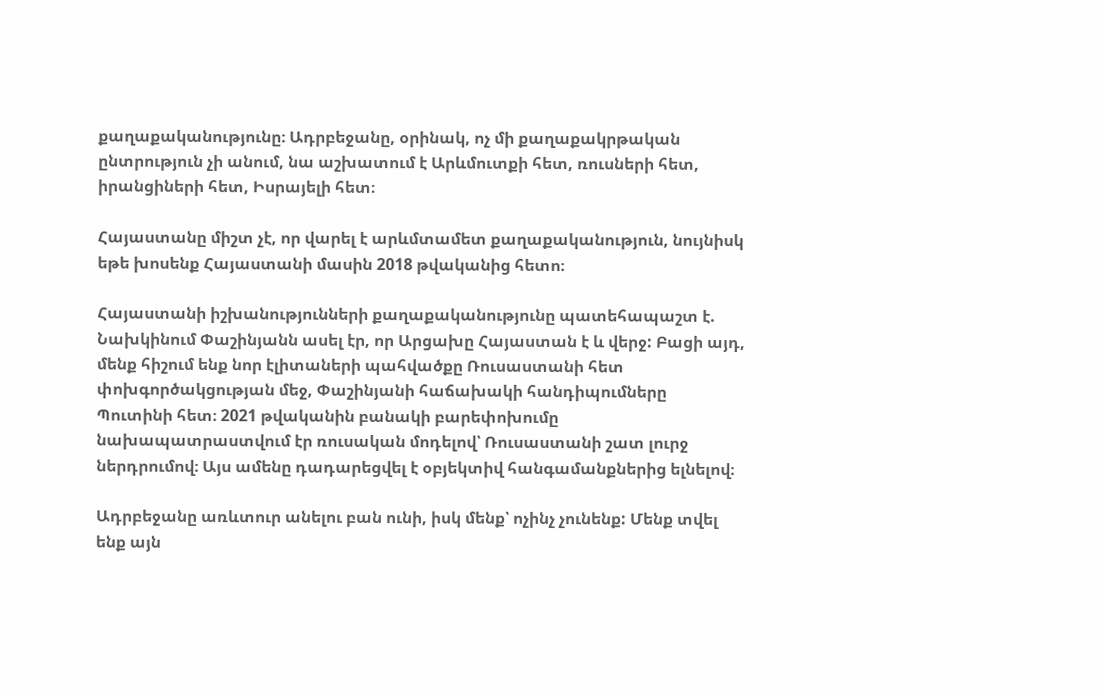քաղաքականությունը։ Ադրբեջանը, օրինակ, ոչ մի քաղաքակրթական ընտրություն չի անում, նա աշխատում է Արևմուտքի հետ, ռուսների հետ, իրանցիների հետ, Իսրայելի հետ։

Հայաստանը միշտ չէ, որ վարել է արևմտամետ քաղաքականություն, նույնիսկ եթե խոսենք Հայաստանի մասին 2018 թվականից հետո։

Հայաստանի իշխանությունների քաղաքականությունը պատեհապաշտ է. Նախկինում Փաշինյանն ասել էր, որ Արցախը Հայաստան է և վերջ: Բացի այդ, մենք հիշում ենք նոր էլիտաների պահվածքը Ռուսաստանի հետ փոխգործակցության մեջ, Փաշինյանի հաճախակի հանդիպումները Պուտինի հետ։ 2021 թվականին բանակի բարեփոխումը նախապատրաստվում էր ռուսական մոդելով՝ Ռուսաստանի շատ լուրջ ներդրումով։ Այս ամենը դադարեցվել է օբյեկտիվ հանգամանքներից ելնելով։

Ադրբեջանը առևտուր անելու բան ունի, իսկ մենք՝ ոչինչ չունենք: Մենք տվել ենք այն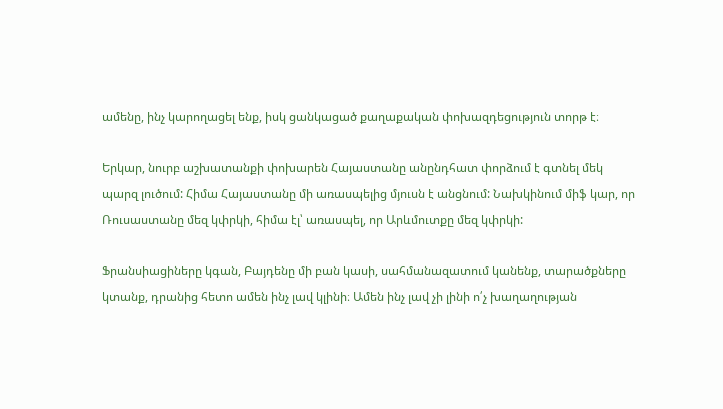ամենը, ինչ կարողացել ենք, իսկ ցանկացած քաղաքական փոխազդեցություն տորթ է։

Երկար, նուրբ աշխատանքի փոխարեն Հայաստանը անընդհատ փորձում է գտնել մեկ պարզ լուծում: Հիմա Հայաստանը մի առասպելից մյուսն է անցնում: Նախկինում միֆ կար, որ Ռուսաստանը մեզ կփրկի, հիմա էլ՝ առասպել, որ Արևմուտքը մեզ կփրկի:

Ֆրանսիացիները կգան, Բայդենը մի բան կասի, սահմանազատում կանենք, տարածքները կտանք, դրանից հետո ամեն ինչ լավ կլինի։ Ամեն ինչ լավ չի լինի ո՛չ խաղաղության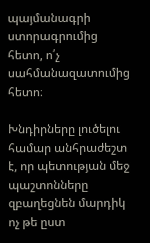պայմանագրի ստորագրումից հետո, ո՛չ սահմանազատումից հետո։

Խնդիրները լուծելու համար անհրաժեշտ է, որ պետության մեջ պաշտոնները զբաղեցնեն մարդիկ ոչ թե ըստ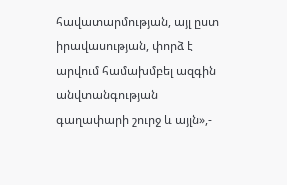հավատարմության, այլ ըստ իրավասության, փորձ է արվում համախմբել ազգին անվտանգության գաղափարի շուրջ և այլն»,-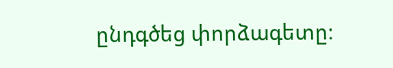ընդգծեց փորձագետը։